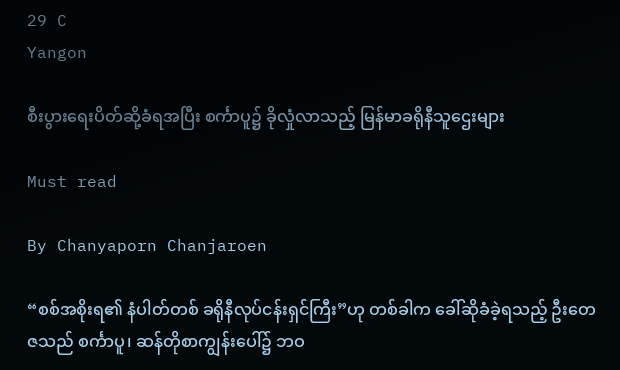29 C
Yangon

စီးပွားရေးပိတ်ဆို့ခံရအပြီး စင်္ကာပူ၌ ခိုလှုံလာသည့် မြန်မာခရိုနီသူဌေးများ

Must read

By Chanyaporn Chanjaroen

“စစ်အစိုးရ၏ နံပါတ်တစ် ခရိုနီလုပ်ငန်းရှင်ကြီး”ဟု တစ်ခါက ခေါ်ဆိုခံခဲ့ရသည့် ဦးတေဇသည် စင်္ကာပူ၊ ဆန်တိုစာကျွန်းပေါ်၌ ဘဝ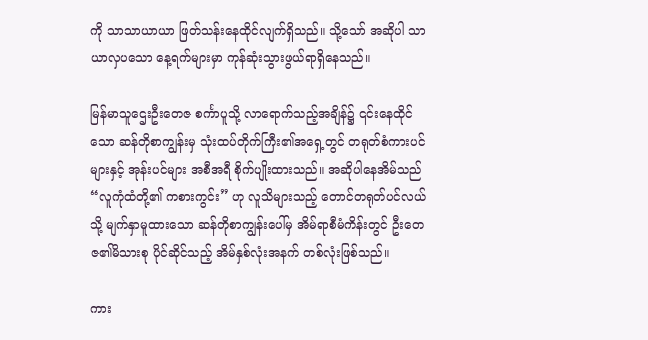ကို သာသာယာယာ ဖြတ်သန်းနေထိုင်လျက်ရှိသည်။ သို့သော် အဆိုပါ သာယာလှပသော နေ့ရက်များမှာ ကုန်ဆုံးသွားဖွယ်ရာရှိနေသည်။

မြန်မာသူဌေးဦးတေဇ စင်္ကာပူသို့ လာရောက်သည့်အချိန်၌ ၎င်းနေထိုင်သော ဆန်တိုစာကျွန်းမှ သုံးထပ်တိုက်ကြီး၏အရှေ့တွင် တရုတ်စံကားပင်များနှင့် အုန်းပင်များ အစီအရီ စိုက်ပျိုးထားသည်။ အဆိုပါနေအိမ်သည် “လူကုံထံတို့၏ ကစားကွင်း” ဟု လူသိများသည့် တောင်တရုတ်ပင်လယ်သို့ မျက်နှာမူထားသော ဆန်တိုစာကျွန်းပေါ်မှ အိမ်ရာစီမံကိန်းတွင် ဦးတေဇ၏မိသားစု ပိုင်ဆိုင်သည့် အိမ်နှစ်လုံးအနက် တစ်လုံးဖြစ်သည်။

ကား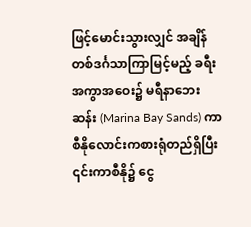ဖြင့်မောင်းသွားလျှင် အချိန်တစ်ဒင်္ဂသာကြာမြင့်မည့် ခရီးအကွာအဝေး၌ မရီနာဘေးဆန်း (Marina Bay Sands) ကာစီနိုလောင်းကစားရုံတည်ရှိပြီး ၎င်းကာစီနို၌ ငွေ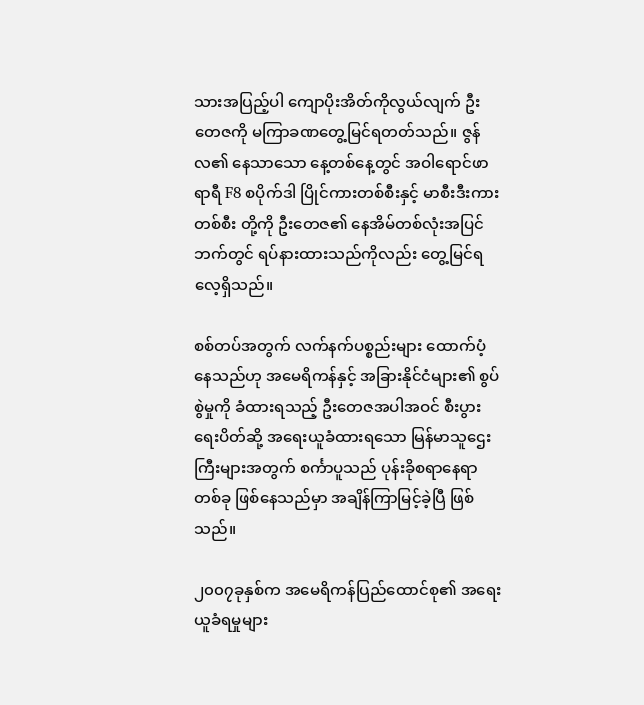သားအပြည့်ပါ ကျောပိုးအိတ်ကိုလွယ်လျက် ဦးတေဇကို မကြာခဏတွေ့မြင်ရတတ်သည်။ ဇွန်လ၏ နေသာသော နေ့တစ်နေ့တွင် အဝါရောင်ဖာရာရီ F8 စပိုက်ဒါ ပြိုင်ကားတစ်စီးနှင့် မာစီးဒီးကားတစ်စီး တို့ကို ဦးတေဇ၏ နေအိမ်တစ်လုံးအပြင်ဘက်တွင် ရပ်နားထားသည်ကိုလည်း တွေ့မြင်ရလေ့ရှိသည်။

စစ်တပ်အတွက် လက်နက်ပစ္စည်းများ ထောက်ပံ့နေသည်ဟု အမေရိကန်နှင့် အခြားနိုင်ငံများ၏ စွပ်စွဲမှုကို ခံထားရသည့် ဦးတေဇအပါအဝင် စီးပွားရေးပိတ်ဆို့ အရေးယူခံထားရသော မြန်မာသူဌေးကြီးများအတွက် စင်္ကာပူသည် ပုန်းခိုစရာနေရာတစ်ခု ဖြစ်နေသည်မှာ အချိန်ကြာမြင့်ခဲ့ပြီ ဖြစ်သည်။

၂၀၀၇ခုနှစ်က အမေရိကန်ပြည်ထောင်စု၏ အရေးယူခံရမှုများ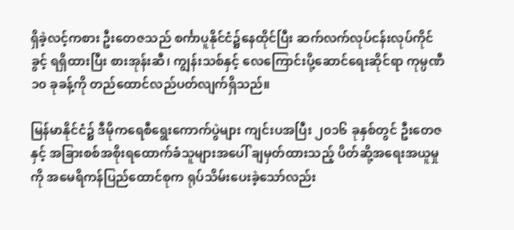ရှိခဲ့လင့်ကစား ဦးတေဇသည် စင်္ကာပူနိုင်ငံ၌နေထိုင်ပြီး ဆက်လက်လုပ်ငန်းလုပ်ကိုင်ခွင့် ရရှိထားပြီး စားအုန်းဆီ၊ ကျွန်းသစ်နှင့် လေကြောင်းပို့ဆောင်ရေးဆိုင်ရာ ကုမ္ပဏီ ၁၀ ခုခန့်ကို တည်ထောင်လည်ပတ်လျက်ရှိသည်။

မြန်မာနိုင်ငံ၌ ဒီမိုကရေစီရွေးကောက်ပွဲများ ကျင်းပအပြီး ၂၀၁၆ ခုနှစ်တွင် ဦးတေဇနှင့် အခြားစစ်အစိုးရထောက်ခံသူများအပေါ် ချမှတ်ထားသည့် ပိတ်ဆို့အရေးအယူမှုကို အမေရိကန်ပြည်ထောင်စုက ရုပ်သိမ်းပေးခဲ့သော်လည်း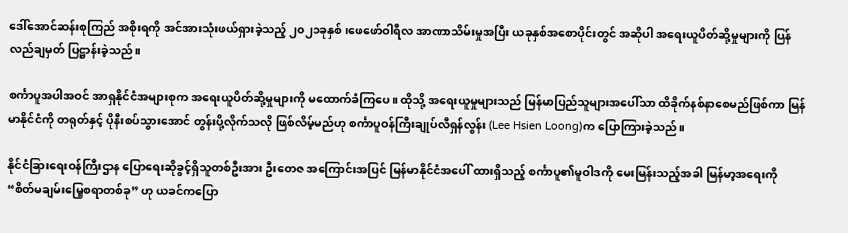ဒေါ်အောင်ဆန်းစုကြည် အစိုးရကို အင်အားသုံးဖယ်ရှားခဲ့သည့် ၂၀၂၁ခုနှစ် ၊ဖေဖော်ဝါရီလ အာဏာသိမ်းမှုအပြီး ယခုနှစ်အစောပိုင်းတွင် အဆိုပါ အရေးယူပိတ်ဆို့မှုများကို ပြန်လည်ချမှတ် ပြဋ္ဌာန်းခဲ့သည်။

စင်္ကာပူအပါအဝင် အာရှနိုင်ငံအများစုက အရေးယူပိတ်ဆို့မှုများကို မထောက်ခံကြပေ။ ထိုသို့ အရေးယူမှုများသည် မြန်မာပြည်သူများအပေါ်သာ ထိခိုက်နစ်နာစေမည်ဖြစ်ကာ မြန်မာနိုင်ငံကို တရုတ်နှင့် ပိုနီးစပ်သွားအောင် တွန်းပို့လိုက်သလို ဖြစ်လိမ့်မည်ဟု စင်္ကာပူဝန်ကြီးချုပ်လီရှန်လွန်း (Lee Hsien Loong)က ပြောကြားခဲ့သည်။

နိုင်ငံခြားရေးဝန်ကြီးဌာန ပြောရေးဆိုခွင့်ရှိသူတစ်ဦးအား ဦးတေဇ အကြောင်းအပြင် မြန်မာနိုင်ငံအပေါ် ထားရှိသည့် စင်္ကာပူ၏မူဝါဒကို မေးမြန်းသည့်အခါ မြန်မာ့အရေးကို “စိတ်မချမ်းမြေ့စရာတစ်ခု” ဟု ယခင်ကပြော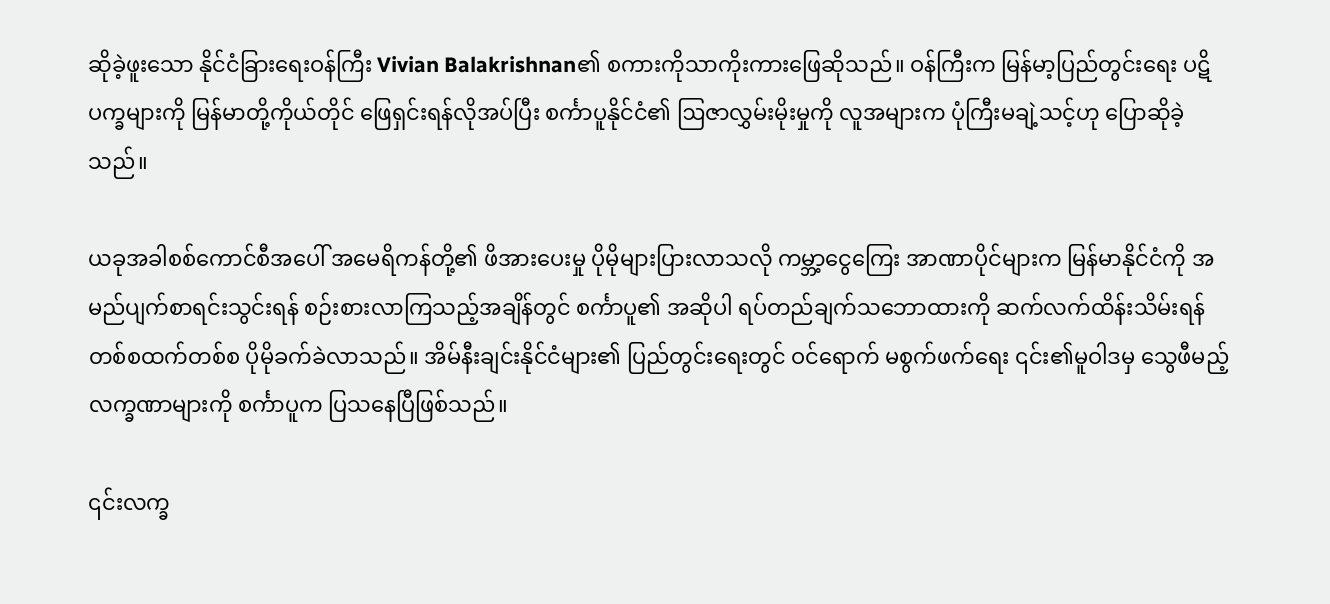ဆိုခဲ့ဖူးသော နိုင်ငံခြားရေးဝန်ကြီး Vivian Balakrishnan၏ စကားကိုသာကိုးကားဖြေဆိုသည်။ ဝန်ကြီးက မြန်မာ့ပြည်တွင်းရေး ပဋိပက္ခများကို မြန်မာတို့ကိုယ်တိုင် ဖြေရှင်းရန်လိုအပ်ပြီး စင်္ကာပူနိုင်ငံ၏ ဩဇာလွှမ်းမိုးမှုကို လူအများက ပုံကြီးမချဲ့သင့်ဟု ပြောဆိုခဲ့သည်။

ယခုအခါစစ်ကောင်စီအပေါ် အမေရိကန်တို့၏ ဖိအားပေးမှု ပိုမိုများပြားလာသလို ကမ္ဘာ့ငွေကြေး အာဏာပိုင်များက မြန်မာနိုင်ငံကို အမည်ပျက်စာရင်းသွင်းရန် စဉ်းစားလာကြသည့်အချိန်တွင် စင်္ကာပူ၏ အဆိုပါ ရပ်တည်ချက်သဘောထားကို ဆက်လက်ထိန်းသိမ်းရန် တစ်စထက်တစ်စ ပိုမိုခက်ခဲလာသည်။ အိမ်နီးချင်းနိုင်ငံများ၏ ပြည်တွင်းရေးတွင် ဝင်ရောက် မစွက်ဖက်ရေး ၎င်း၏မူဝါဒမှ သွေဖီမည့်လက္ခဏာများကို စင်္ကာပူက ပြသနေပြီဖြစ်သည်။

၎င်းလက္ခ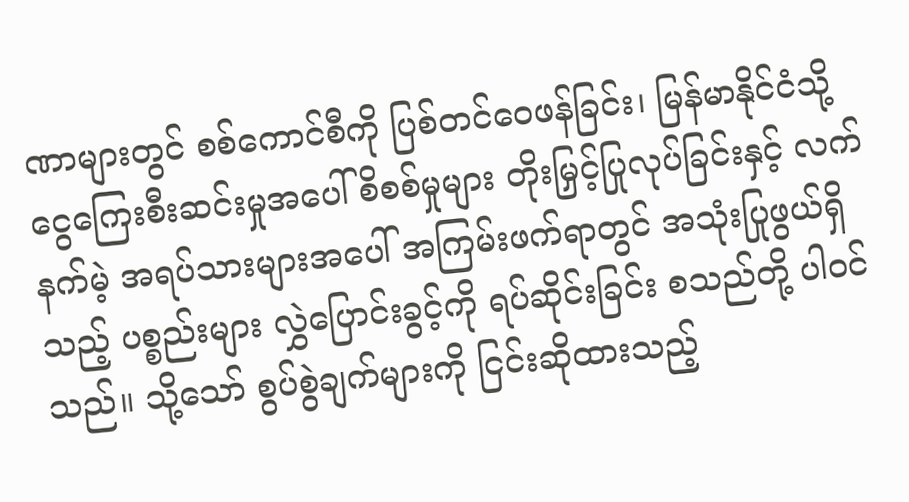ဏာများတွင် စစ်ကောင်စီကို ပြစ်တင်ဝေဖန်ခြင်း၊ မြန်မာနိုင်ငံသို့ ငွေကြေးစီးဆင်းမှုအပေါ် စိစစ်မှုများ တိုးမြှင့်ပြုလုပ်ခြင်းနှင့် လက်နက်မဲ့ အရပ်သားများအပေါ် အကြမ်းဖက်ရာတွင် အသုံးပြုဖွယ်ရှိသည့် ပစ္စည်းများ လွှဲပြောင်းခွင့်ကို ရပ်ဆိုင်းခြင်း စသည်တို့ ပါဝင်သည်။ သို့သော် စွပ်စွဲချက်များကို ငြင်းဆိုထားသည့်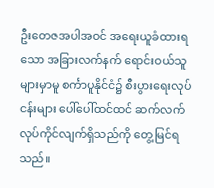ဦးတေဇအပါအဝင် အရေးယူခံထားရသော အခြားလက်နက် ရောင်းဝယ်သူများမှာမူ စင်္ကာပူနိုင်ငံ၌ စီးပွားရေးလုပ်ငန်းများ ပေါ်ပေါ်ထင်ထင် ဆက်လက်လုပ်ကိုင်လျက်ရှိသည်ကို တွေ့မြင်ရသည်။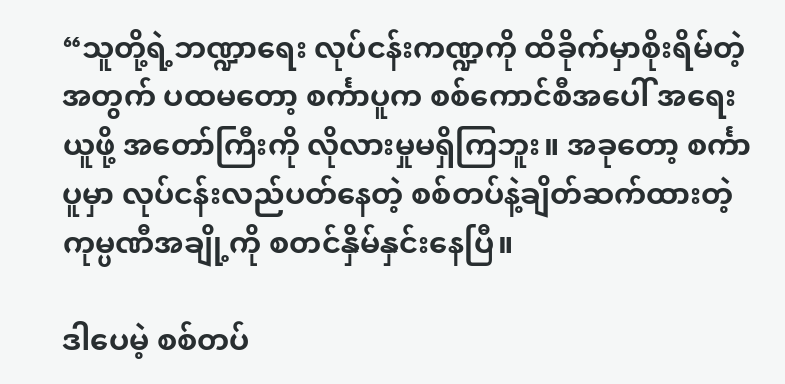“သူတို့ရဲ့ဘဏ္ဍာရေး လုပ်ငန်းကဏ္ဍကို ထိခိုက်မှာစိုးရိမ်တဲ့အတွက် ပထမတော့ စင်္ကာပူက စစ်ကောင်စီအပေါ် အရေးယူဖို့ အတော်ကြီးကို လိုလားမှုမရှိကြဘူး။ အခုတော့ စင်္ကာပူမှာ လုပ်ငန်းလည်ပတ်နေတဲ့ စစ်တပ်နဲ့ချိတ်ဆက်ထားတဲ့ ကုမ္ပဏီအချို့ကို စတင်နှိမ်နှင်းနေပြီ။

ဒါပေမဲ့ စစ်တပ်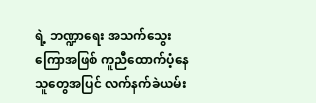ရဲ့ ဘဏ္ဍာရေး အသက်သွေးကြောအဖြစ် ကူညီထောက်ပံ့နေသူတွေအပြင် လက်နက်ခဲယမ်း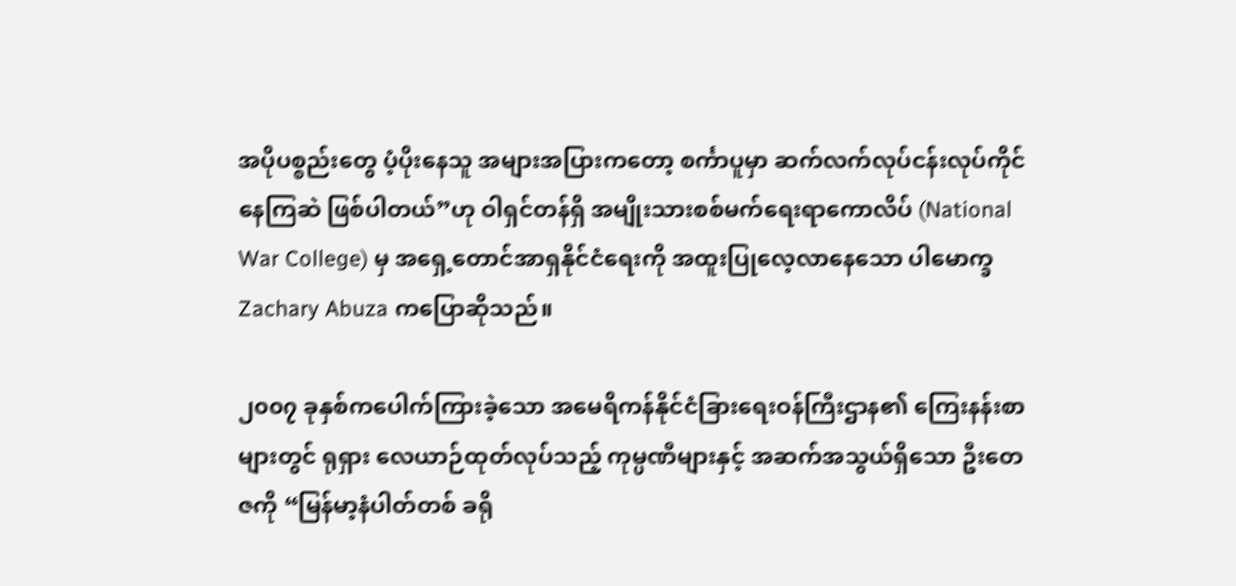အပိုပစ္စည်းတွေ ပံ့ပိုးနေသူ အများအပြားကတော့ စင်္ကာပူမှာ ဆက်လက်လုပ်ငန်းလုပ်ကိုင်နေကြဆဲ ဖြစ်ပါတယ်”ဟု ဝါရှင်တန်ရှိ အမျိုးသားစစ်မက်ရေးရာကောလိပ် (National War College) မှ အရှေ့တောင်အာရှနိုင်ငံရေးကို အထူးပြုလေ့လာနေသော ပါမောက္ခ Zachary Abuza ကပြောဆိုသည်။

၂၀၀၇ ခုနှစ်ကပေါက်ကြားခဲ့သော အမေရိကန်နိုင်ငံခြားရေးဝန်ကြီးဌာန၏ ကြေးနန်းစာများတွင် ရုရှား လေယာဉ်ထုတ်လုပ်သည့် ကုမ္ပဏီများနှင့် အဆက်အသွယ်ရှိသော ဦးတေဇကို “မြန်မာ့နံပါတ်တစ် ခရို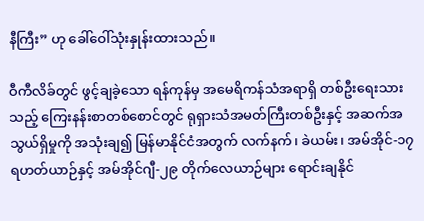နီကြီး” ဟု ခေါ်ဝေါ်သုံးနှုန်းထားသည်။

ဝီကီလိခ်တွင် ဖွင့်ချခဲ့သော ရန်ကုန်မှ အမေရိကန်သံအရာရှိ တစ်ဦးရေးသားသည့် ကြေးနန်းစာတစ်စောင်တွင် ရုရှားသံအမတ်ကြီးတစ်ဦးနှင့် အဆက်အသွယ်ရှိမှုကို အသုံးချ၍ မြန်မာနိုင်ငံအတွက် လက်နက်၊ ခဲယမ်း၊ အမ်အိုင်-၁၇ ရဟတ်ယာဉ်နှင့် အမ်အိုင်ဂျီ-၂၉ တိုက်လေယာဉ်များ ရောင်းချနိုင်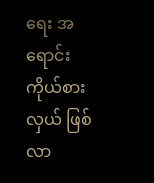ရေး အရောင်းကိုယ်စားလှယ် ဖြစ်လာ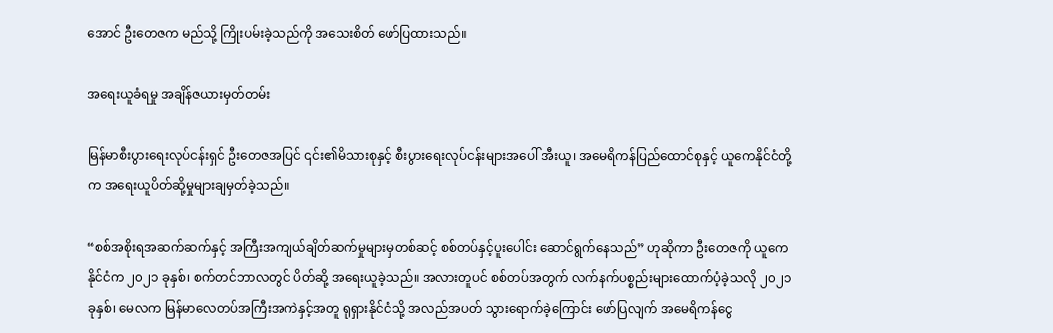အောင် ဦးတေဇက မည်သို့ ကြိုးပမ်းခဲ့သည်ကို အသေးစိတ် ဖော်ပြထားသည်။

အရေးယူခံရမှု အချိန်ဇယားမှတ်တမ်း

မြန်မာစီးပွားရေးလုပ်ငန်းရှင် ဦးတေဇအပြင် ၎င်း၏မိသားစုနှင့် စီးပွားရေးလုပ်ငန်းများအပေါ် အီးယူ၊ အမေရိကန်ပြည်ထောင်စုနှင့် ယူကေနိုင်ငံတို့က အရေးယူပိတ်ဆို့မှုများချမှတ်ခဲ့သည်။

“စစ်အစိုးရအဆက်ဆက်နှင့် အကြီးအကျယ်ချိတ်ဆက်မှုများမှတစ်ဆင့် စစ်တပ်နှင့်ပူးပေါင်း ဆောင်ရွက်နေသည်” ဟုဆိုကာ ဦးတေဇကို ယူကေနိုင်ငံက ၂၀၂၁ ခုနှစ်၊ စက်တင်ဘာလတွင် ပိတ်ဆို့ အရေးယူခဲ့သည်။ အလားတူပင် စစ်တပ်အတွက် လက်နက်ပစ္စည်းများထောက်ပံ့ခဲ့သလို ၂၀၂၁ခုနှစ်၊ မေလက မြန်မာလေတပ်အကြီးအကဲနှင့်အတူ ရုရှားနိုင်ငံသို့ အလည်အပတ် သွားရောက်ခဲ့ကြောင်း ဖော်ပြလျက် အမေရိကန်ငွေ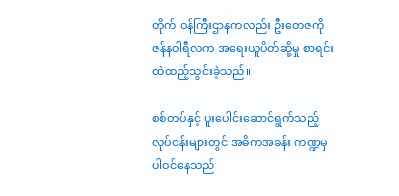တိုက် ဝန်ကြီးဌာနကလည်း ဦးတေဇကို ဇန်နဝါရီလက အရေးယူပိတ်ဆို့မှု စာရင်းထဲထည့်သွင်းခဲ့သည်။

စစ်တပ်နှင့် ပူးပေါင်းဆောင်ရွက်သည့် လုပ်ငန်းများတွင် အဓိကအခန်း ကဏ္ဍမှပါဝင်နေသည်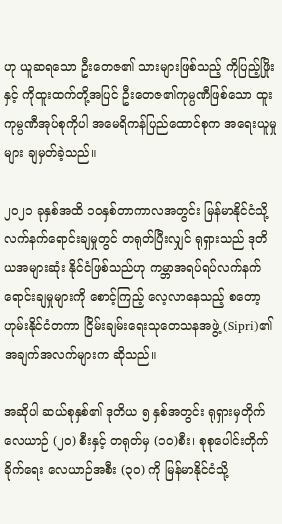ဟု ယူဆရသော ဦးတေဇ၏ သားများဖြစ်သည့် ကိုပြည့်ဖြိုးနှင့် ကိုထူးထက်တို့အပြင် ဦးတေဇ၏ကုမ္ပဏီဖြစ်သော ထူးကုမ္ပဏီအုပ်စုကိုပါ အမေရိကန်ပြည်ထောင်စုက အရေးယူမှုများ ချမှတ်ခဲ့သည်။

၂၀၂၁ ခုနှစ်အထိ ၁၀နှစ်တာကာလအတွင်း မြန်မာနိုင်ငံသို့ လက်နက်ရောင်းချမှုတွင် တရုတ်ပြီးလျှင် ရုရှားသည် ဒုတိယအများဆုံး နိုင်ငံဖြစ်သည်ဟု ကမ္ဘာအရပ်ရပ်လက်နက်ရောင်းချမှုများကို စောင့်ကြည့် လေ့လာနေသည့် စတော့ဟုမ်းနိုင်ငံတကာ ငြိမ်းချမ်းရေးသုတေသနအဖွဲ့ (Sipri)၏ အချက်အလက်များက ဆိုသည်။

အဆိုပါ ဆယ်စုနှစ်၏ ဒုတိယ ၅ နှစ်အတွင်း ရုရှားမှတိုက်လေယာဉ် (၂၀) စီးနှင့် တရုတ်မှ (၁၀)စီး၊ စုစုပေါင်းတိုက်ခိုက်ရေး လေယာဉ်အစီး (၃၀) ကို မြန်မာနိုင်ငံသို့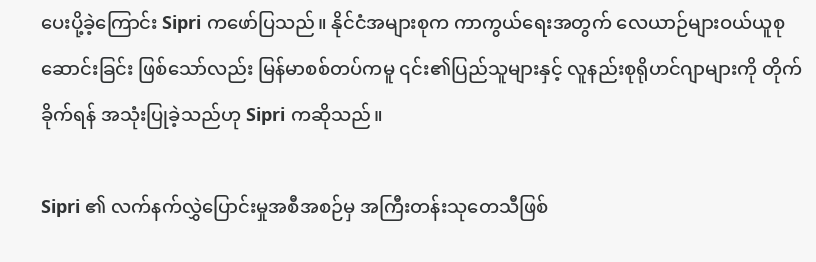ပေးပို့ခဲ့ကြောင်း Sipri ကဖော်ပြသည်။ နိုင်ငံအများစုက ကာကွယ်ရေးအတွက် လေယာဉ်များဝယ်ယူစုဆောင်းခြင်း ဖြစ်သော်လည်း မြန်မာစစ်တပ်ကမူ ၎င်း၏ပြည်သူများနှင့် လူနည်းစုရိုဟင်ဂျာများကို တိုက်ခိုက်ရန် အသုံးပြုခဲ့သည်ဟု Sipri ကဆိုသည်။

Sipri ၏ လက်နက်လွှဲပြောင်းမှုအစီအစဉ်မှ အကြီးတန်းသုတေသီဖြစ်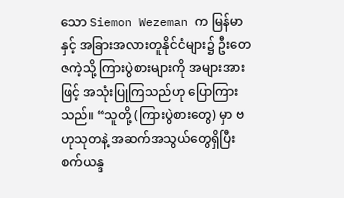သော Siemon Wezeman က မြန်မာနှင့် အခြားအလားတူနိုင်ငံများ၌ ဦးတေဇကဲ့သို့ ကြားပွဲစားများကို အများအားဖြင့် အသုံးပြုကြသည်ဟု ပြောကြားသည်။ “သူတို့ (ကြားပွဲစားတွေ) မှာ ဗဟုသုတနဲ့ အဆက်အသွယ်တွေရှိပြီး စက်ယန္ဒ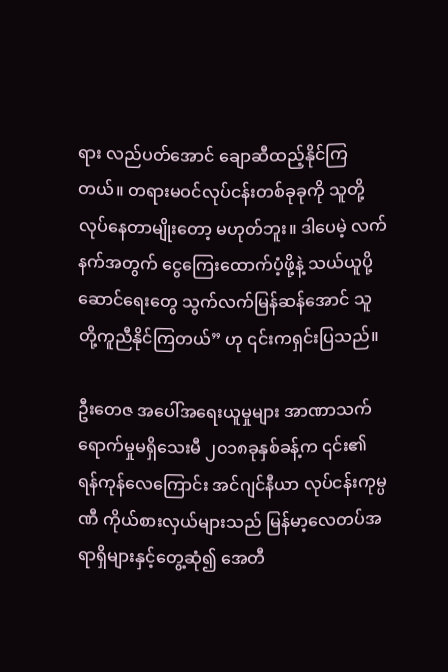ရား လည်ပတ်အောင် ချောဆီထည့်နိုင်ကြတယ်။ တရားမဝင်လုပ်ငန်းတစ်ခုခုကို သူတို့လုပ်နေတာမျိုးတော့ မဟုတ်ဘူး။ ဒါပေမဲ့ လက်နက်အတွက် ငွေကြေးထောက်ပံ့ဖို့နဲ့ သယ်ယူပို့ဆောင်ရေးတွေ သွက်လက်မြန်ဆန်အောင် သူတို့ကူညီနိုင်ကြတယ်” ဟု ၎င်းကရှင်းပြသည်။

ဦးတေဇ အပေါ်အရေးယူမှုများ အာဏာသက်ရောက်မှုမရှိသေးမီ ၂၀၁၈ခုနှစ်ခန့်က ၎င်း၏ ရန်ကုန်လေကြောင်း အင်ဂျင်နီယာ လုပ်ငန်းကုမ္ပဏီ ကိုယ်စားလှယ်များသည် မြန်မာ့လေတပ်အရာရှိများနှင့်တွေ့ဆုံ၍ အေတီ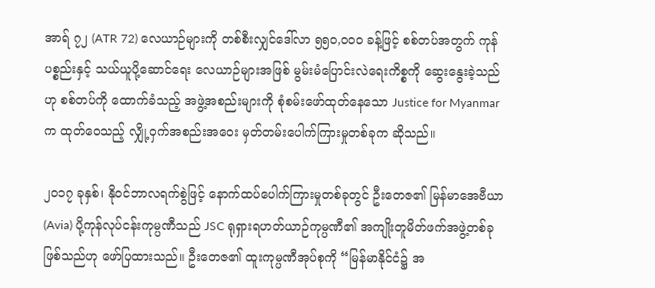အာရ် ၇၂ (ATR 72) လေယာဉ်များကို တစ်စီးလျှင်ဒေါ်လာ ၅၅၀,၀၀၀ ခန့်ဖြင့် စစ်တပ်အတွက် ကုန်ပစ္စည်းနှင့် သယ်ယူပို့ဆောင်ရေး လေယာဉ်များအဖြစ် မွမ်းမံပြောင်းလဲရေးကိစ္စကို ဆွေးနွေးခဲ့သည်ဟု စစ်တပ်ကို ထောက်ခံသည့် အဖွဲ့အစည်းများကို စုံစမ်းဖော်ထုတ်နေသော Justice for Myanmar က ထုတ်ဝေသည့် လျှို့ဝှက်အစည်းအဝေး မှတ်တမ်းပေါက်ကြားမှုတစ်ခုက ဆိုသည်။

၂၀၁၇ ခုနှစ်၊ နိုဝင်ဘာလရက်စွဲဖြင့် နောက်ထပ်ပေါက်ကြားမှုတစ်ခုတွင် ဦးတေဇ၏ မြန်မာအေဗီယာ (Avia) ပို့ကုန်လုပ်ငန်းကုမ္ပဏီသည် JSC ရုရှားရဟတ်ယာဉ်ကုမ္ပဏီ၏ အကျိုးတူမိတ်ဖက်အဖွဲ့တစ်ခု ဖြစ်သည်ဟု ဖော်ပြထားသည်။ ဦးတေဇ၏ ထူးကုမ္ပဏီအုပ်စုကို “မြန်မာနိုင်ငံ၌ အ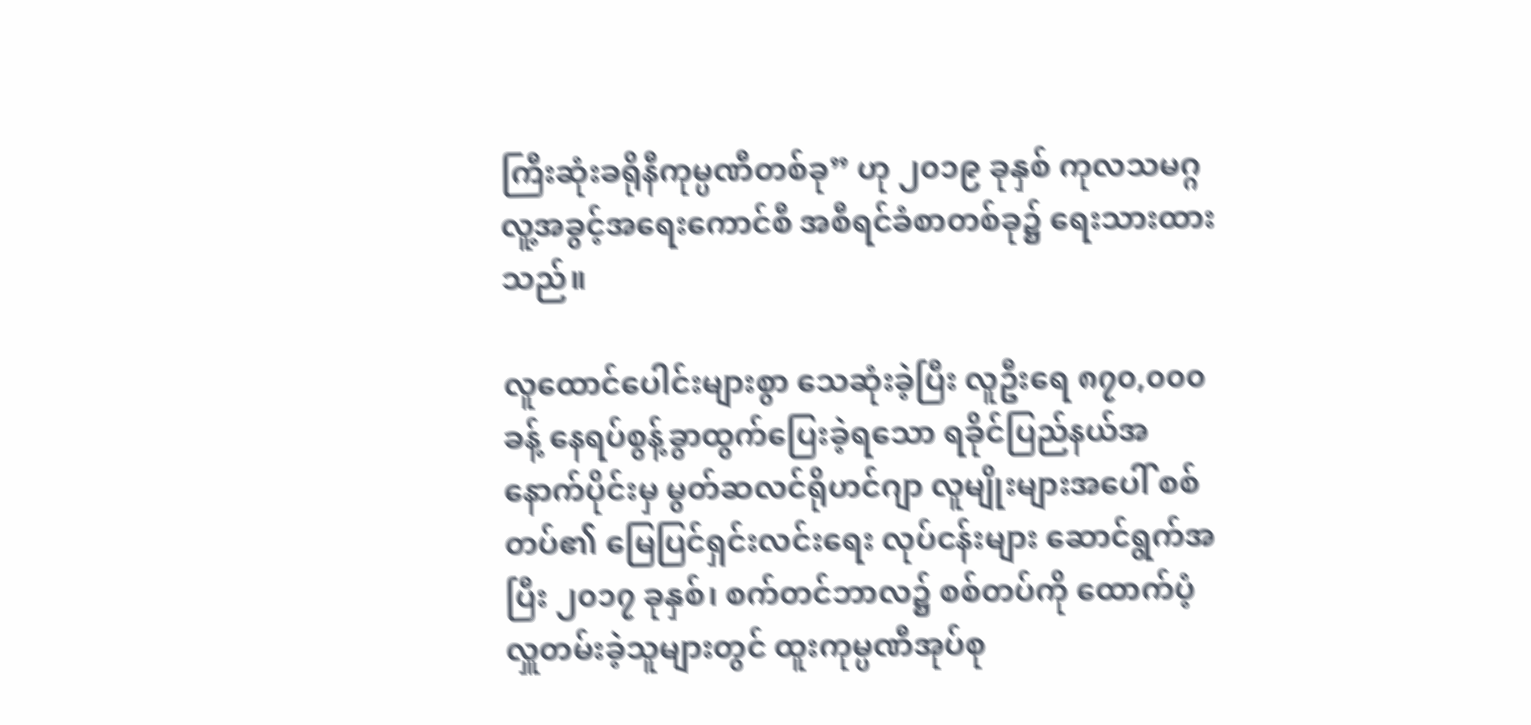ကြီးဆုံးခရိုနီကုမ္ပဏီတစ်ခု” ဟု ၂၀၁၉ ခုနှစ် ကုလသမဂ္ဂ လူ့အခွင့်အရေးကောင်စီ အစီရင်ခံစာတစ်ခု၌ ရေးသားထားသည်။

လူထောင်ပေါင်းများစွာ သေဆုံးခဲ့ပြီး လူဦးရေ ၈၇၀,၀၀၀ခန့် နေရပ်စွန့်ခွာထွက်ပြေးခဲ့ရသော ရခိုင်ပြည်နယ်အနောက်ပိုင်းမှ မွတ်ဆလင်ရိုဟင်ဂျာ လူမျိုးများအပေါ် စစ်တပ်၏ မြေပြင်ရှင်းလင်းရေး လုပ်ငန်းများ ဆောင်ရွက်အပြီး ၂၀၁၇ ခုနှစ်၊ စက်တင်ဘာလ၌ စစ်တပ်ကို ထောက်ပံ့လှူတမ်းခဲ့သူများတွင် ထူးကုမ္ပဏီအုပ်စု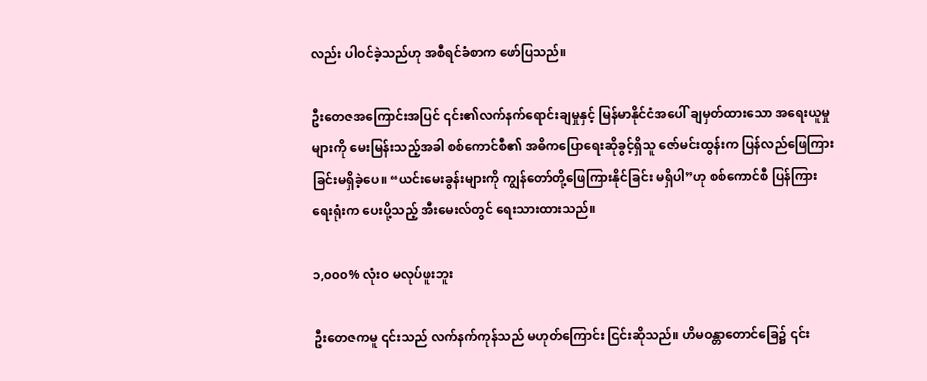လည်း ပါဝင်ခဲ့သည်ဟု အစီရင်ခံစာက ဖော်ပြသည်။

ဦးတေဇအကြောင်းအပြင် ၎င်း၏လက်နက်ရောင်းချမှုနှင့် မြန်မာနိုင်ငံအပေါ် ချမှတ်ထားသော အရေးယူမှုများကို မေးမြန်းသည့်အခါ စစ်ကောင်စီ၏ အဓိကပြောရေးဆိုခွင့်ရှိသူ ဇော်မင်းထွန်းက ပြန်လည်ဖြေကြားခြင်းမရှိခဲ့ပေ။ “ယင်းမေးခွန်းများကို ကျွန်တော်တို့ဖြေကြားနိုင်ခြင်း မရှိပါ”ဟု စစ်ကောင်စီ ပြန်ကြားရေးရုံးက ပေးပို့သည့် အီးမေးလ်တွင် ရေးသားထားသည်။

၁,၀၀၀% လုံးဝ မလုပ်ဖူးဘူး

ဦးတေဇကမူ ၎င်းသည် လက်နက်ကုန်သည် မဟုတ်ကြောင်း ငြင်းဆိုသည်။ ဟိမဝန္တာတောင်ခြေ၌ ၎င်း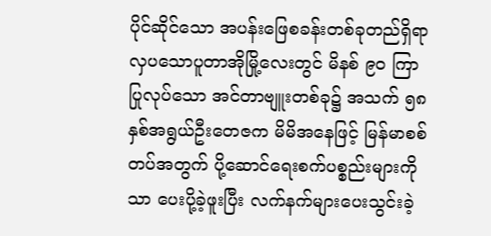ပိုင်ဆိုင်သော အပန်းဖြေစခန်းတစ်ခုတည်ရှိရာ လှပသောပူတာအိုမြို့လေးတွင် မိနစ် ၉၀ ကြာ ပြုလုပ်သော အင်တာဗျူးတစ်ခု၌ အသက် ၅၈ နှစ်အရွယ်ဦးတေဇက မိမိအနေဖြင့် မြန်မာစစ်တပ်အတွက် ပို့ဆောင်ရေးစက်ပစ္စည်းများကိုသာ ပေးပို့ခဲ့ဖူးပြီး လက်နက်များပေးသွင်းခဲ့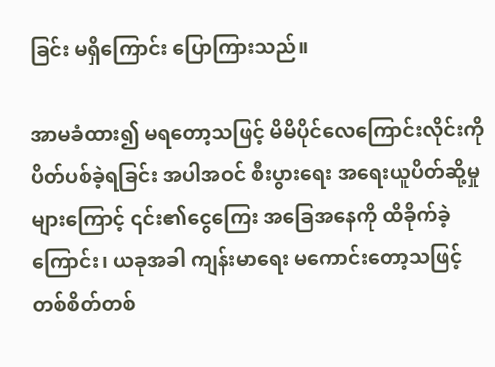ခြင်း မရှိကြောင်း ပြောကြားသည်။

အာမခံထား၍ မရတော့သဖြင့် မိမိပိုင်လေကြောင်းလိုင်းကို ပိတ်ပစ်ခဲ့ရခြင်း အပါအဝင် စီးပွားရေး အရေးယူပိတ်ဆို့မှုများကြောင့် ၎င်း၏ငွေကြေး အခြေအနေကို ထိခိုက်ခဲ့ကြောင်း၊ ယခုအခါ ကျန်းမာရေး မကောင်းတော့သဖြင့် တစ်စိတ်တစ်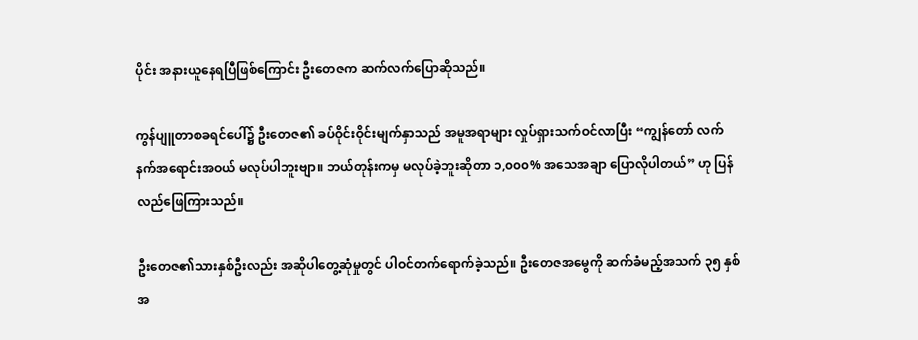ပိုင်း အနားယူနေရပြီဖြစ်ကြောင်း ဦးတေဇက ဆက်လက်ပြောဆိုသည်။

ကွန်ပျူတာစခရင်ပေါ်၌ ဦးတေဇ၏ ခပ်ဝိုင်းဝိုင်းမျက်နှာသည် အမူအရာများ လှုပ်ရှားသက်ဝင်လာပြီး “ကျွန်တော် လက်နက်အရောင်းအဝယ် မလုပ်ပါဘူးဗျာ။ ဘယ်တုန်းကမှ မလုပ်ခဲ့ဘူးဆိုတာ ၁,၀၀၀% အသေအချာ ပြောလိုပါတယ်” ဟု ပြန်လည်ဖြေကြားသည်။

ဦးတေဇ၏သားနှစ်ဦးလည်း အဆိုပါတွေ့ဆုံမှုတွင် ပါဝင်တက်ရောက်ခဲ့သည်။ ဦးတေဇအမွေကို ဆက်ခံမည့်အသက် ၃၅ နှစ်အ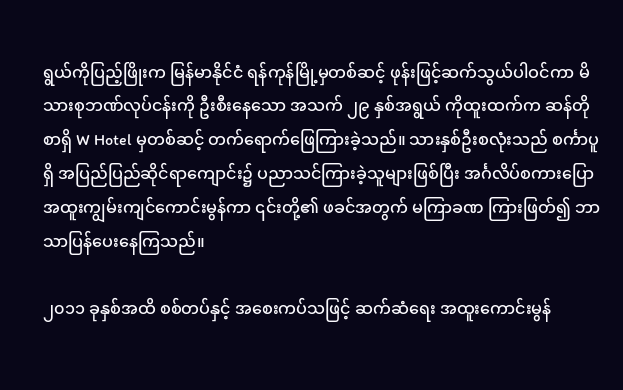ရွယ်ကိုပြည့်ဖြိုးက မြန်မာနိုင်ငံ ရန်ကုန်မြို့မှတစ်ဆင့် ဖုန်းဖြင့်ဆက်သွယ်ပါဝင်ကာ မိသားစုဘဏ်လုပ်ငန်းကို ဦးစီးနေသော အသက် ၂၉ နှစ်အရွယ် ကိုထူးထက်က ဆန်တိုစာရှိ W Hotel မှတစ်ဆင့် တက်ရောက်ဖြေကြားခဲ့သည်။ သားနှစ်ဦးစလုံးသည် စင်္ကာပူရှိ အပြည်ပြည်ဆိုင်ရာကျောင်း၌ ပညာသင်ကြားခဲ့သူများဖြစ်ပြီး အင်္ဂလိပ်စကားပြော အထူးကျွမ်းကျင်ကောင်းမွန်ကာ ၎င်းတို့၏ ဖခင်အတွက် မကြာခဏ ကြားဖြတ်၍ ဘာသာပြန်ပေးနေကြသည်။

၂၀၁၁ ခုနှစ်အထိ စစ်တပ်နှင့် အစေးကပ်သဖြင့် ဆက်ဆံရေး အထူးကောင်းမွန်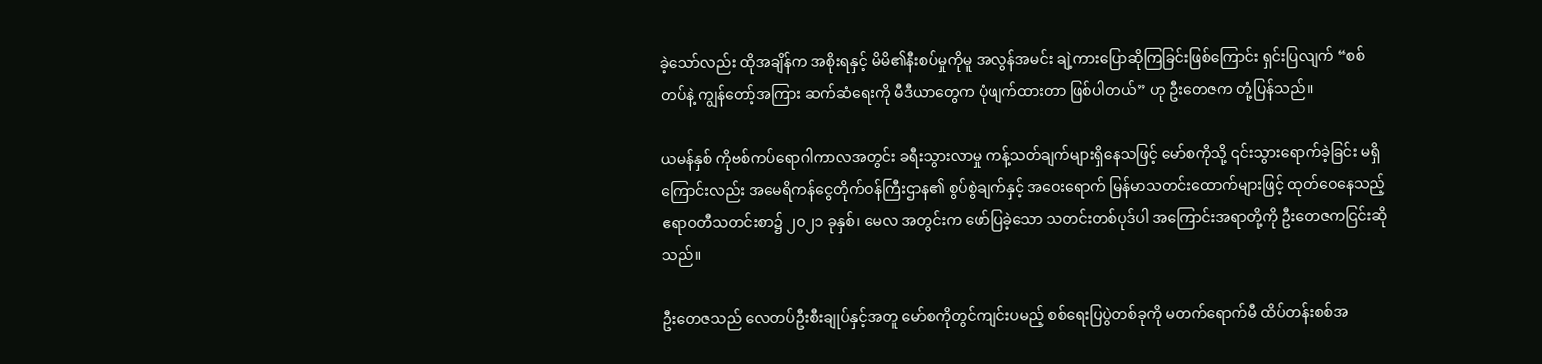ခဲ့သော်လည်း ထိုအချိန်က အစိုးရနှင့် မိမိ၏နီးစပ်မှုကိုမူ အလွန်အမင်း ချဲ့ကားပြောဆိုကြခြင်းဖြစ်ကြောင်း ရှင်းပြလျက် “စစ်တပ်နဲ့ ကျွန်တော့်အကြား ဆက်ဆံရေးကို မီဒီယာတွေက ပုံဖျက်ထားတာ ဖြစ်ပါတယ်” ဟု ဦးတေဇက တုံ့ပြန်သည်။

ယမန်နှစ် ကိုဗစ်ကပ်ရောဂါကာလအတွင်း ခရီးသွားလာမှု ကန့်သတ်ချက်များရှိနေသဖြင့် မော်စကိုသို့ ၎င်းသွားရောက်ခဲ့ခြင်း မရှိကြောင်းလည်း အမေရိကန်ငွေတိုက်ဝန်ကြီးဌာန၏ စွပ်စွဲချက်နှင့် အဝေးရောက် မြန်မာသတင်းထောက်များဖြင့် ထုတ်ဝေနေသည့် ဧရာဝတီသတင်းစာ၌ ၂၀၂၁ ခုနှစ်၊ မေလ အတွင်းက ဖော်ပြခဲ့သော သတင်းတစ်ပုဒ်ပါ အကြောင်းအရာတို့ကို ဦးတေဇကငြင်းဆိုသည်။

ဦးတေဇသည် လေတပ်ဦးစီးချုပ်နှင့်အတူ မော်စကိုတွင်ကျင်းပမည့် စစ်ရေးပြပွဲတစ်ခုကို မတက်ရောက်မီ ထိပ်တန်းစစ်အ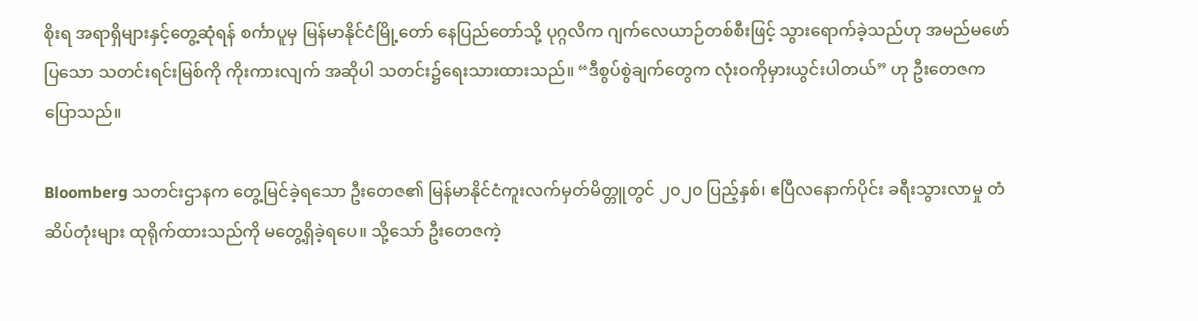စိုးရ အရာရှိများနှင့်တွေ့ဆုံရန် စင်္ကာပူမှ မြန်မာနိုင်ငံမြို့တော် နေပြည်တော်သို့ ပုဂ္ဂလိက ဂျက်လေယာဉ်တစ်စီးဖြင့် သွားရောက်ခဲ့သည်ဟု အမည်မဖော်ပြသော သတင်းရင်းမြစ်ကို ကိုးကားလျက် အဆိုပါ သတင်း၌ရေးသားထားသည်။ “ဒီစွပ်စွဲချက်တွေက လုံးဝကိုမှားယွင်းပါတယ်” ဟု ဦးတေဇက ပြောသည်။

Bloomberg သတင်းဌာနက တွေ့မြင်ခဲ့ရသော ဦးတေဇ၏ မြန်မာနိုင်ငံကူးလက်မှတ်မိတ္တူတွင် ၂၀၂၀ ပြည့်နှစ်၊ ဧပြီလနောက်ပိုင်း ခရီးသွားလာမှု တံဆိပ်တုံးများ ထုရိုက်ထားသည်ကို မတွေ့ရှိခဲ့ရပေ။ သို့သော် ဦးတေဇကဲ့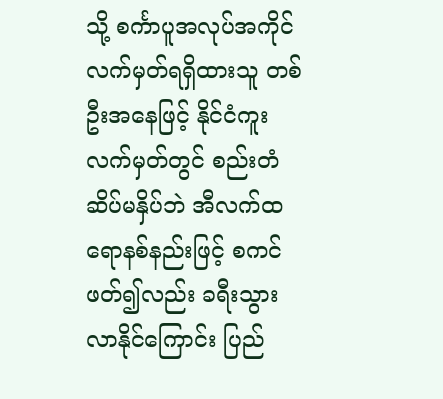သို့ စင်္ကာပူအလုပ်အကိုင် လက်မှတ်ရရှိထားသူ တစ်ဦးအနေဖြင့် နိုင်ငံကူးလက်မှတ်တွင် စည်းတံဆိပ်မနှိပ်ဘဲ အီလက်ထရောနစ်နည်းဖြင့် စကင်ဖတ်၍လည်း ခရီးသွားလာနိုင်ကြောင်း ပြည်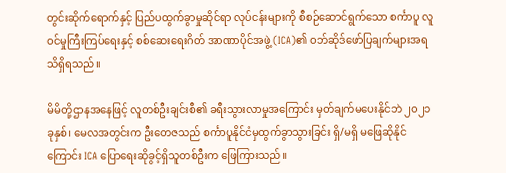တွင်းဆိုက်ရောက်နှင့် ပြည်ပထွက်ခွာမှုဆိုင်ရာ လုပ်ငန်းများကို စီစဉ်ဆောင်ရွက်သော စင်္ကာပူ လူဝင်မှုကြီးကြပ်ရေးနှင့် စစ်ဆေးရေးဂိတ် အာဏာပိုင်အဖွဲ့ (ICA)၏ ဝဘ်ဆိုဒ်ဖော်ပြချက်များအရ သိရှိရသည်။

မိမိတို့ဌာနအနေဖြင့် လူတစ်ဦးချင်းစီ၏ ခရီးသွားလာမှုအကြောင်း မှတ်ချက်မပေးနိုင်ဘဲ ၂၀၂၁ ခုနှစ်၊ မေလအတွင်းက ဦးတေဇသည် စင်္ကာပူနိုင်ငံမှထွက်ခွာသွားခြင်း ရှိ/မရှိ မဖြေဆိုနိုင်ကြောင်း ICA ပြောရေးဆိုခွင့်ရှိသူတစ်ဦးက ဖြေကြားသည်။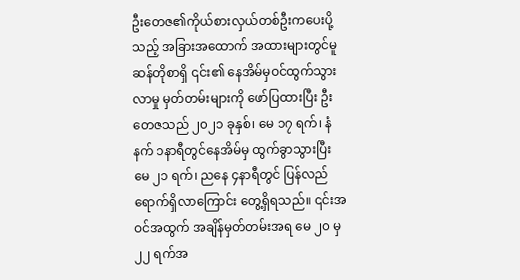ဦးတေဇ၏ကိုယ်စားလှယ်တစ်ဦးကပေးပို့သည့် အခြားအထောက် အထားများတွင်မူ ဆန်တိုစာရှိ ၎င်း၏ နေအိမ်မှဝင်ထွက်သွားလာမှု မှတ်တမ်းများကို ဖော်ပြထားပြီး ဦးတေဇသည် ၂၀၂၁ ခုနှစ်၊ မေ ၁၇ ရက်၊ နံနက် ၁နာရီတွင်နေအိမ်မှ ထွက်ခွာသွားပြီး မေ ၂၁ ရက်၊ ညနေ ၄နာရီတွင် ပြန်လည်ရောက်ရှိလာကြောင်း တွေ့ရှိရသည်။ ၎င်းအဝင်အထွက် အချိန်မှတ်တမ်းအရ မေ ၂၀ မှ ၂၂ ရက်အ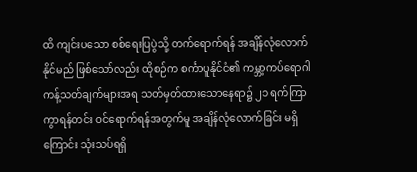ထိ ကျင်းပသော စစ်ရေးပြပွဲသို့ တက်ရောက်ရန် အချိန်လုံလောက်နိုင်မည် ဖြစ်သော်လည်း ထိုစဉ်က စင်္ကာပူနိုင်ငံ၏ ကမ္ဘာ့ကပ်ရောဂါ ကန့်သတ်ချက်များအရ သတ်မှတ်ထားသောနေရာ၌ ၂၁ ရက်ကြာကွာရန်တင်း ဝင်ရောက်ရန်အတွက်မူ အချိန်လုံလောက်ခြင်း မရှိကြောင်း သုံးသပ်ရရှိ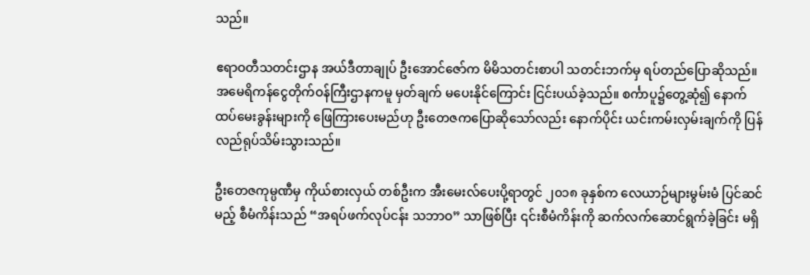သည်။

ဧရာဝတီသတင်းဌာန အယ်ဒီတာချုပ် ဦးအောင်ဇော်က မိမိသတင်းစာပါ သတင်းဘက်မှ ရပ်တည်ပြောဆိုသည်။ အမေရိကန်ငွေတိုက်ဝန်ကြီးဌာနကမူ မှတ်ချက် မပေးနိုင်ကြောင်း ငြင်းပယ်ခဲ့သည်။ စင်္ကာပူ၌တွေ့ဆုံ၍ နောက်ထပ်မေးခွန်းများကို ဖြေကြားပေးမည်ဟု ဦးတေဇကပြောဆိုသော်လည်း နောက်ပိုင်း ယင်းကမ်းလှမ်းချက်ကို ပြန်လည်ရုပ်သိမ်းသွားသည်။

ဦးတေဇကုမ္ပဏီမှ ကိုယ်စားလှယ် တစ်ဦးက အီးမေးလ်ပေးပို့ရာတွင် ၂၀၁၈ ခုနှစ်က လေယာဉ်များမွမ်းမံ ပြင်ဆင်မည့် စီမံကိန်းသည် “အရပ်ဖက်လုပ်ငန်း သဘာဝ” သာဖြစ်ပြီး ၎င်းစီမံကိန်းကို ဆက်လက်ဆောင်ရွက်ခဲ့ခြင်း မရှိ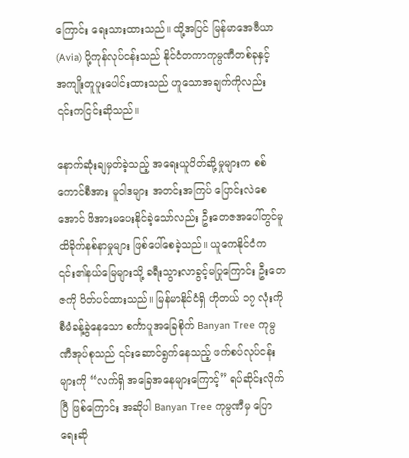ကြောင်း ရေးသားထားသည်။ ထို့အပြင် မြန်မာအေဗီယာ(Avia) ပို့ကုန်လုပ်ငန်းသည် နိုင်ငံတကာကုမ္ပဏီတစ်ခုနှင့် အကျိုးတူပူးပေါင်းထားသည် ဟူသောအချက်ကိုလည်း ၎င်းကငြင်းဆိုသည်။

နောက်ဆုံးချမှတ်ခဲ့သည့် အရေးယူပိတ်ဆို့မှုများက စစ်ကောင်စီအား မူဝါဒများ အတင်းအကြပ် ပြောင်းလဲစေအောင် ဖိအားမပေးနိုင်ခဲ့သော်လည်း ဦးတေဇအပေါ်တွင်မူ ထိခိုက်နစ်နာမှုများ ဖြစ်ပေါ်စေခဲ့သည်။ ယူကေနိုင်ငံက ၎င်း၏နယ်မြေများသို့ ခရီးသွားလာခွင့်မပြုကြောင်း ဦးတေဇကို ပိတ်ပင်ထားသည်။ မြန်မာနိုင်ငံရှိ ဟိုတယ် ၁၇ လုံးကို စီမံခန့်ခွဲနေသော စင်္ကာပူအခြေစိုက် Banyan Tree ကုမ္ပဏီအုပ်စုသည် ၎င်းဆောင်ရွက်နေသည့် ဖက်စပ်လုပ်ငန်းများကို “လက်ရှိ အခြေအနေများကြောင့်” ရပ်ဆိုင်းလိုက်ပြီ ဖြစ်ကြောင်း အဆိုပါ Banyan Tree ကုမ္ပဏီမှ ပြောရေးဆို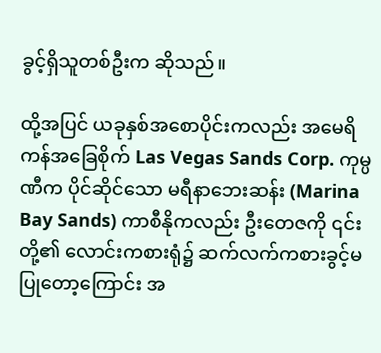ခွင့်ရှိသူတစ်ဦးက ဆိုသည်။

ထို့အပြင် ယခုနှစ်အစောပိုင်းကလည်း အမေရိကန်အခြေစိုက် Las Vegas Sands Corp. ကုမ္ပဏီက ပိုင်ဆိုင်သော မရီနာဘေးဆန်း (Marina Bay Sands) ကာစီနိုကလည်း ဦးတေဇကို ၎င်းတို့၏ လောင်းကစားရုံ၌ ဆက်လက်ကစားခွင့်မပြုတော့ကြောင်း အ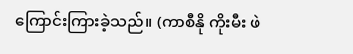ကြောင်းကြားခဲ့သည်။ (ကာစီနို ကိုးမီး ဖဲ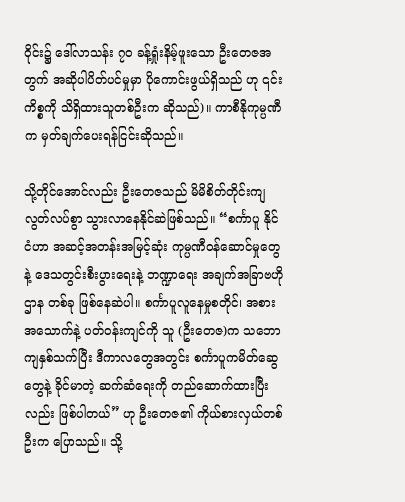ဝိုင်း၌ ဒေါ်လာသန်း ၇၀ ခန့်ရှုံးနိမ့်ဖူးသော ဦးတေဇအတွက် အဆိုပါပိတ်ပင်မှုမှာ ပိုကောင်းဖွယ်ရှိသည် ဟု ၎င်းကိစ္စကို သိရှိထားသူတစ်ဦးက ဆိုသည်)။ ကာစီနိုကုမ္ပဏီက မှတ်ချက်ပေးရန်ငြင်းဆိုသည်။

သို့တိုင်အောင်လည်း ဦးတေဇသည် မိမိစိတ်တိုင်းကျ လွတ်လပ်စွာ သွားလာနေနိုင်ဆဲဖြစ်သည်။ “စင်္ကာပူ နိုင်ငံဟာ အဆင့်အတန်းအမြင့်ဆုံး ကုမ္ပဏီဝန်ဆောင်မှုတွေနဲ့ ဒေသတွင်းစီးပွားရေးနဲ့ ဘဏ္ဍာရေး အချက်အခြာဗဟိုဌာန တစ်ခု ဖြစ်နေဆဲပါ။ စင်္ကာပူလူနေမှုစတိုင်၊ အစားအသောက်နဲ့ ပတ်ဝန်းကျင်ကို သူ (ဦးတေဇ)က သဘောကျနှစ်သက်ပြီး ဒီကာလတွေအတွင်း စင်္ကာပူကမိတ်ဆွေတွေနဲ့ ခိုင်မာတဲ့ ဆက်ဆံရေးကို တည်ဆောက်ထားပြီးလည်း ဖြစ်ပါတယ်” ဟု ဦးတေဇ၏ ကိုယ်စားလှယ်တစ်ဦးက ပြောသည်။ သို့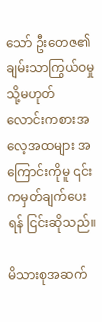သော် ဦးတေဇ၏ ချမ်းသာကြွယ်ဝမှု သို့မဟုတ် လောင်းကစားအလေ့အထများ အကြောင်းကိုမူ ၎င်းကမှတ်ချက်ပေးရန် ငြင်းဆိုသည်။

မိသားစုအဆက်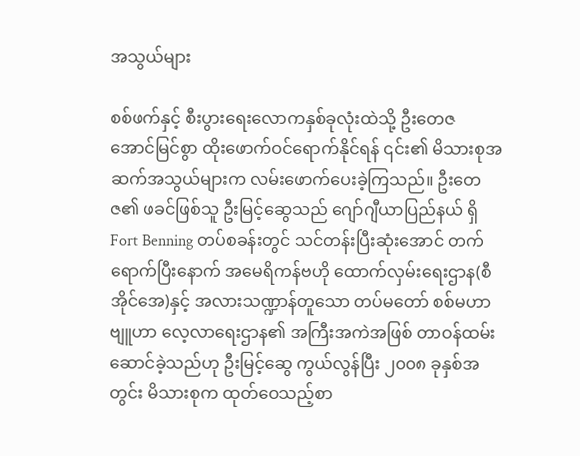အသွယ်များ

စစ်ဖက်နှင့် စီးပွားရေးလောကနှစ်ခုလုံးထဲသို့ ဦးတေဇ အောင်မြင်စွာ ထိုးဖောက်ဝင်ရောက်နိုင်ရန် ၎င်း၏ မိသားစုအဆက်အသွယ်များက လမ်းဖောက်ပေးခဲ့ကြသည်။ ဦးတေဇ၏ ဖခင်ဖြစ်သူ ဦးမြင့်ဆွေသည် ဂျော်ဂျီယာပြည်နယ် ရှိ Fort Benning တပ်စခန်းတွင် သင်တန်းပြီးဆုံးအောင် တက်ရောက်ပြီးနောက် အမေရိကန်ဗဟို ထောက်လှမ်းရေးဌာန(စီအိုင်အေ)နှင့် အလားသဏ္ဍာန်တူသော တပ်မတော် စစ်မဟာဗျူဟာ လေ့လာရေးဌာန၏ အကြီးအကဲအဖြစ် တာဝန်ထမ်းဆောင်ခဲ့သည်ဟု ဦးမြင့်ဆွေ ကွယ်လွန်ပြီး ၂၀၀၈ ခုနှစ်အတွင်း မိသားစုက ထုတ်ဝေသည့်စာ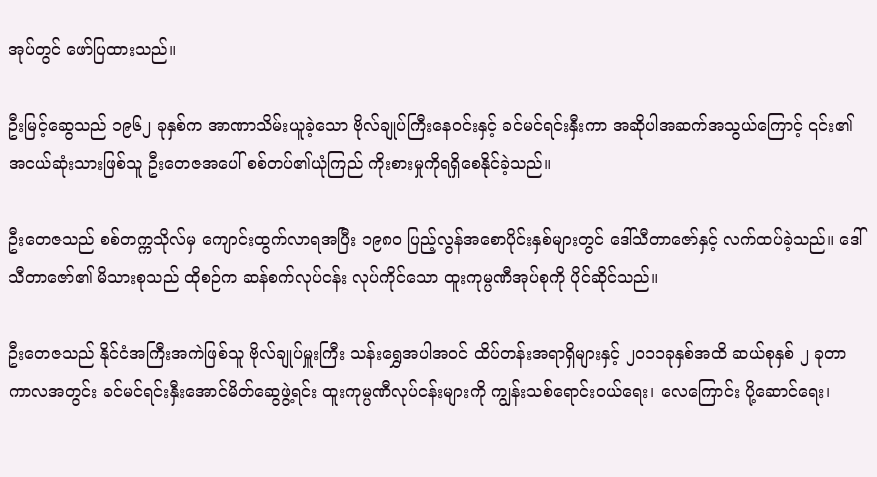အုပ်တွင် ဖော်ပြထားသည်။

ဦးမြင့်ဆွေသည် ၁၉၆၂ ခုနှစ်က အာဏာသိမ်းယူခဲ့သော ဗိုလ်ချုပ်ကြီးနေဝင်းနှင့် ခင်မင်ရင်းနှီးကာ အဆိုပါအဆက်အသွယ်ကြောင့် ၎င်း၏အငယ်ဆုံးသားဖြစ်သူ ဦးတေဇအပေါ် စစ်တပ်၏ယုံကြည် ကိုးစားမှုကိုရရှိစေနိုင်ခဲ့သည်။

ဦးတေဇသည် စစ်တက္ကသိုလ်မှ ကျောင်းထွက်လာရအပြီး ၁၉၈၀ ပြည့်လွန်အစောပိုင်းနှစ်များတွင် ဒေါ်သီတာဇော်နှင့် လက်ထပ်ခဲ့သည်။ ဒေါ်သီတာဇော်၏ မိသားစုသည် ထိုစဉ်က ဆန်စက်လုပ်ငန်း လုပ်ကိုင်သော ထူးကုမ္ပဏီအုပ်စုကို ပိုင်ဆိုင်သည်။

ဦးတေဇသည် နိုင်ငံအကြီးအကဲဖြစ်သူ ဗိုလ်ချုပ်မှူးကြီး သန်းရွှေအပါအဝင် ထိပ်တန်းအရာရှိများနှင့် ၂၀၁၁ခုနှစ်အထိ ဆယ်စုနှစ် ၂ ခုတာကာလအတွင်း ခင်မင်ရင်းနှီးအောင်မိတ်ဆွေဖွဲ့ရင်း ထူးကုမ္ပဏီလုပ်ငန်းများကို ကျွန်းသစ်ရောင်းဝယ်ရေး၊ လေကြောင်း ပို့ဆောင်ရေး၊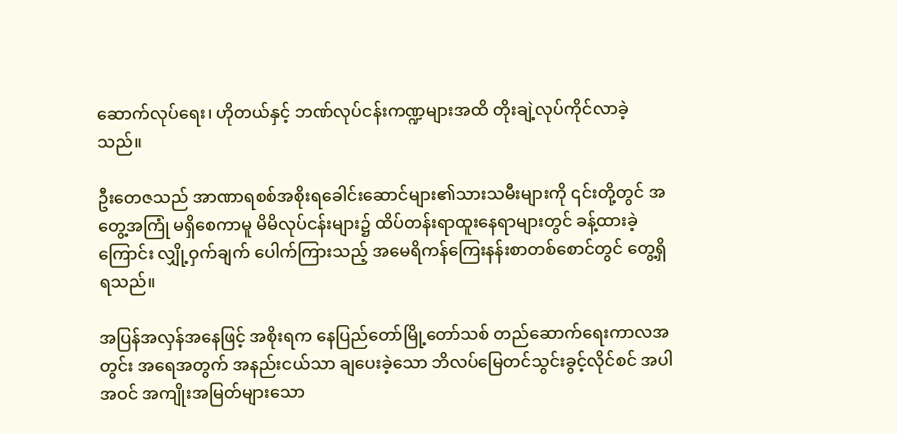ဆောက်လုပ်ရေး၊ ဟိုတယ်နှင့် ဘဏ်လုပ်ငန်းကဏ္ဍများအထိ တိုးချဲ့လုပ်ကိုင်လာခဲ့သည်။

ဦးတေဇသည် အာဏာရစစ်အစိုးရခေါင်းဆောင်များ၏သားသမီးများကို ၎င်းတို့တွင် အတွေ့အကြုံ မရှိစေကာမူ မိမိလုပ်ငန်းများ၌ ထိပ်တန်းရာထူးနေရာများတွင် ခန့်ထားခဲ့ကြောင်း လျှို့ဝှက်ချက် ပေါက်ကြားသည့် အမေရိကန်ကြေးနန်းစာတစ်စောင်တွင် တွေ့ရှိရသည်။

အပြန်အလှန်အနေဖြင့် အစိုးရက နေပြည်တော်မြို့တော်သစ် တည်ဆောက်ရေးကာလအတွင်း အရေအတွက် အနည်းငယ်သာ ချပေးခဲ့သော ဘိလပ်မြေတင်သွင်းခွင့်လိုင်စင် အပါအဝင် အကျိုးအမြတ်များသော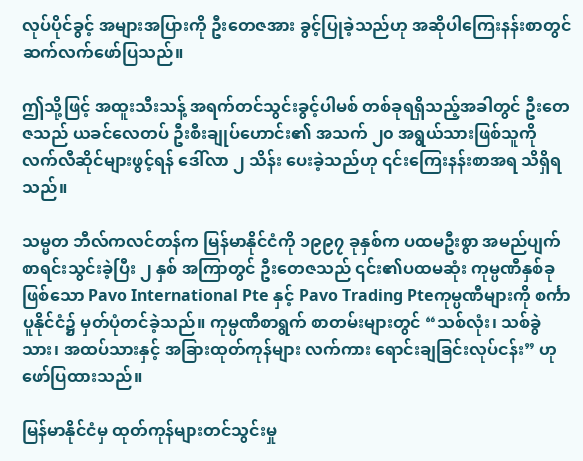လုပ်ပိုင်ခွင့် အများအပြားကို ဦးတေဇအား ခွင့်ပြုခဲ့သည်ဟု အဆိုပါကြေးနန်းစာတွင် ဆက်လက်ဖော်ပြသည်။

ဤသို့ဖြင့် အထူးသီးသန့် အရက်တင်သွင်းခွင့်ပါမစ် တစ်ခုရရှိသည့်အခါတွင် ဦးတေဇသည် ယခင်လေတပ် ဦးစီးချုပ်ဟောင်း၏ အသက် ၂၀ အရွယ်သားဖြစ်သူကို လက်လီဆိုင်များဖွင့်ရန် ဒေါ်လာ ၂ သိန်း ပေးခဲ့သည်ဟု ၎င်းကြေးနန်းစာအရ သိရှိရသည်။

သမ္မတ ဘီလ်ကလင်တန်က မြန်မာနိုင်ငံကို ၁၉၉၇ ခုနှစ်က ပထမဦးစွာ အမည်ပျက်စာရင်းသွင်းခဲ့ပြီး ၂ နှစ် အကြာတွင် ဦးတေဇသည် ၎င်း၏ပထမဆုံး ကုမ္ပဏီနှစ်ခုဖြစ်သော Pavo International Pte နှင့် Pavo Trading Pteကုမ္ပဏီများကို စင်္ကာပူနိုင်ငံ၌ မှတ်ပုံတင်ခဲ့သည်။ ကုမ္ပဏီစာရွက် စာတမ်းများတွင် “သစ်လုံး၊ သစ်ခွဲသား၊ အထပ်သားနှင့် အခြားထုတ်ကုန်များ လက်ကား ရောင်းချခြင်းလုပ်ငန်း” ဟု ဖော်ပြထားသည်။

မြန်မာနိုင်ငံမှ ထုတ်ကုန်များတင်သွင်းမှု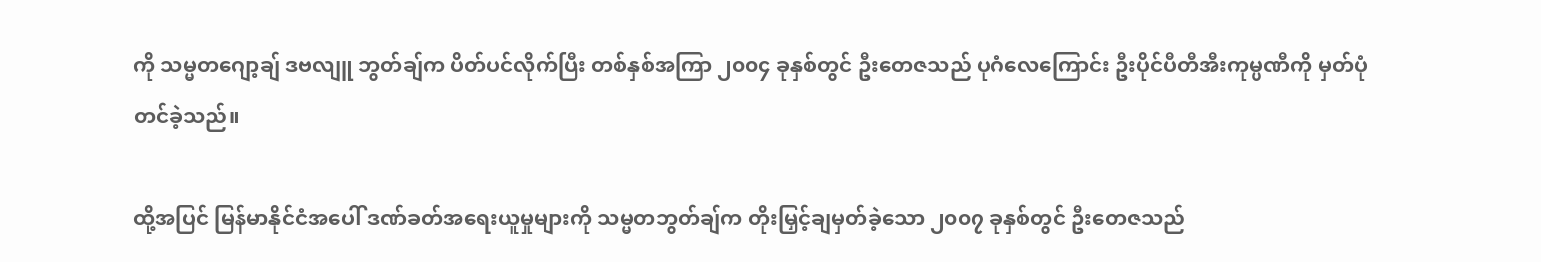ကို သမ္မတဂျော့ချ် ဒဗလျူ ဘွတ်ချ်က ပိတ်ပင်လိုက်ပြီး တစ်နှစ်အကြာ ၂၀၀၄ ခုနှစ်တွင် ဦးတေဇသည် ပုဂံလေကြောင်း ဦးပိုင်ပီတီအီးကုမ္ပဏီကို မှတ်ပုံတင်ခဲ့သည်။

ထို့အပြင် မြန်မာနိုင်ငံအပေါ် ဒဏ်ခတ်အရေးယူမှုများကို သမ္မတဘွတ်ချ်က တိုးမြှင့်ချမှတ်ခဲ့သော ၂၀၀၇ ခုနှစ်တွင် ဦးတေဇသည်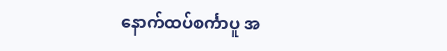နောက်ထပ်စင်္ကာပူ အ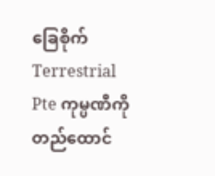ခြေစိုက် Terrestrial Pte ကုမ္ပဏီကို တည်ထောင်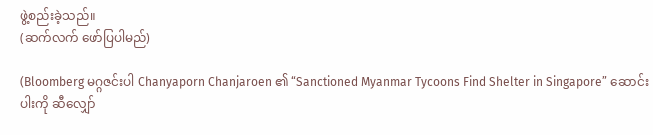ဖွဲ့စည်းခဲ့သည်။
(ဆက်လက် ဖော်ပြပါမည်)

(Bloomberg မဂ္ဂဇင်းပါ Chanyaporn Chanjaroen ၏ “Sanctioned Myanmar Tycoons Find Shelter in Singapore” ဆောင်းပါးကို ဆီလျှော်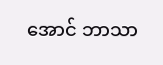အောင် ဘာသာ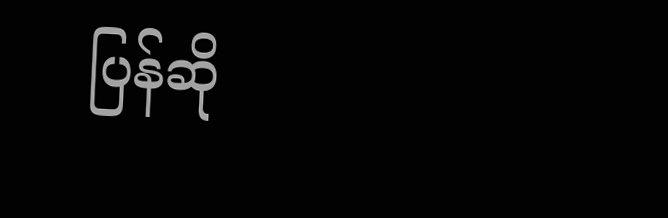ပြန်ဆို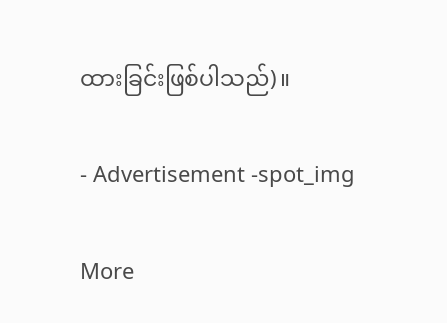ထားခြင်းဖြစ်ပါသည်)။

- Advertisement -spot_img

More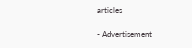articles

- Advertisement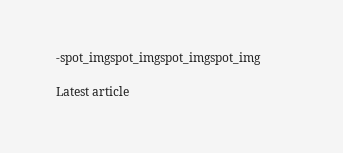-spot_imgspot_imgspot_imgspot_img

Latest article